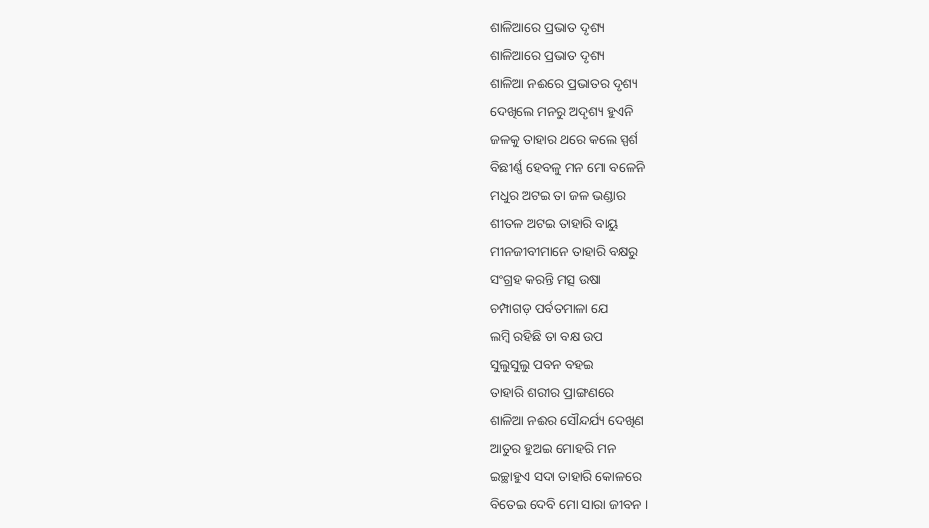ଶାଳିଆରେ ପ୍ରଭାତ ଦୃଶ୍ୟ
ଶାଳିଆରେ ପ୍ରଭାତ ଦୃଶ୍ୟ
ଶାଳିଆ ନଈରେ ପ୍ରଭାତର ଦୃଶ୍ୟ
ଦେଖିଲେ ମନରୁ ଅଦୃଶ୍ୟ ହୁଏନି
ଜଳକୁ ତାହାର ଥରେ କଲେ ସ୍ପର୍ଶ
ବିଛୀର୍ଣ୍ଣ ହେବଳୁ ମନ ମୋ ବଳେନି
ମଧୁର ଅଟଇ ତା ଜଳ ଭଣ୍ଡାର
ଶୀତଳ ଅଟଇ ତାହାରି ବାୟୁ
ମୀନଜୀବୀମାନେ ତାହାରି ବକ୍ଷରୁ
ସଂଗ୍ରହ କରନ୍ତି ମତ୍ସ ଉଷା
ଚମ୍ପାଗଡ଼ ପର୍ବତମାଳା ଯେ
ଲମ୍ବି ରହିଛି ତା ବକ୍ଷ ଉପ
ସୁଲୁସୁଲୁ ପବନ ବହଇ
ତାହାରି ଶରୀର ପ୍ରାଙ୍ଗଣରେ
ଶାଳିଆ ନଈର ସୌନ୍ଦର୍ଯ୍ୟ ଦେଖିଣ
ଆତୁର ହୁଅଇ ମୋହରି ମନ
ଇଚ୍ଛାହୁଏ ସଦା ତାହାରି କୋଳରେ
ବିତେଇ ଦେବି ମୋ ସାରା ଜୀବନ ।